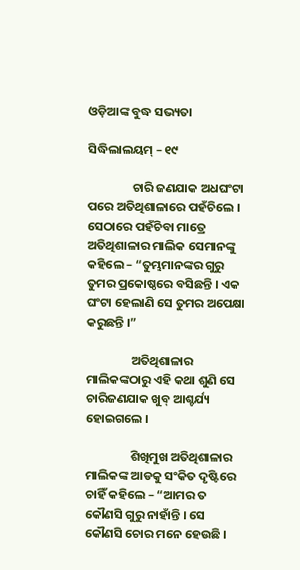ଓଡ଼ିଆଙ୍କ ବୁଦ୍ଧ ସଭ୍ୟତା

ସିଦ୍ଧିଲାଲୟମ୍ – ୧୯

                ଚାରି ଜଣଯାକ ଅଧଘଂଟା ପରେ ଅତିଥିଶାଳାରେ ପହଁଚିଲେ । ସେଠାରେ ପହଁଚିବା ମାତ୍ରେ ଅତିଥିଶାଳାର ମାଲିକ ସେମାନଙ୍କୁ କହିଲେ – “ତୁମ୍ଭମାନଙ୍କର ଗୁରୁ ତୁମର ପ୍ରକୋଷ୍ଠରେ ବସିଛନ୍ତି । ଏକ ଘଂଟା ହେଲାଣି ସେ ତୁମର ଅପେକ୍ଷା କରୁଛନ୍ତି ।”

                ଅତିଥିଶାଳାର ମାଲିକଙ୍କଠାରୁ ଏହି କଥା ଶୁଣି ସେ ଚାରିଜଣଯାକ ଖୁବ୍ ଆଶ୍ଚର୍ଯ୍ୟ ହୋଇଗଲେ ।

                ଶିଖିମୁଖ ଅତିଥିଶାଳାର ମାଲିକଙ୍କ ଆଡକୁ ସଂକିତ ଦୃଷ୍ଟିରେ ଚାହିଁ କହିଲେ – “ଆମର ତ କୌଣସି ଗୁରୁ ନାହାଁନ୍ତି । ସେ କୌଣସି ଚୋର ମନେ ହେଉଛି ।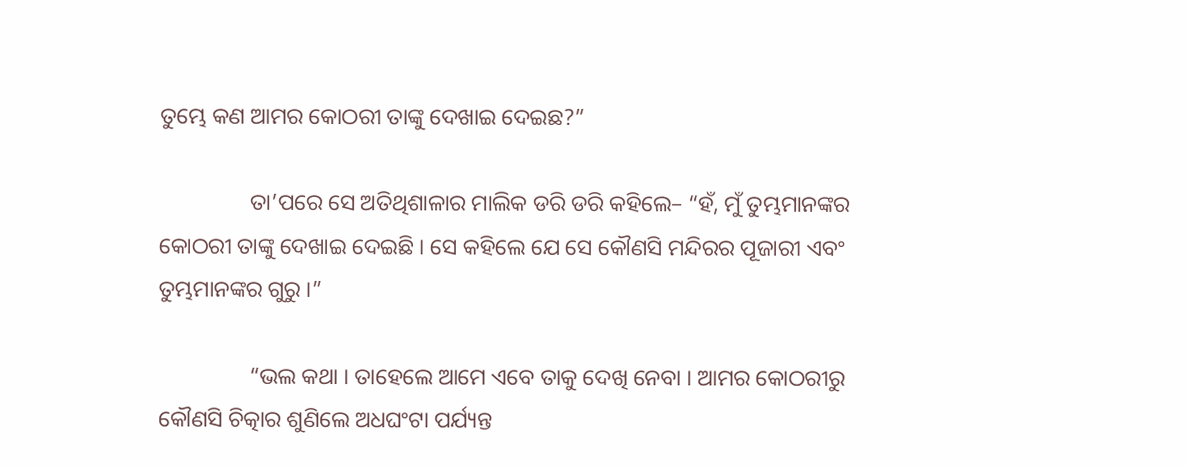ତୁମ୍ଭେ କଣ ଆମର କୋଠରୀ ତାଙ୍କୁ ଦେଖାଇ ଦେଇଛ?”

                ତା’ପରେ ସେ ଅତିଥିଶାଳାର ମାଲିକ ଡରି ଡରି କହିଲେ– “ହଁ, ମୁଁ ତୁମ୍ଭମାନଙ୍କର କୋଠରୀ ତାଙ୍କୁ ଦେଖାଇ ଦେଇଛି । ସେ କହିଲେ ଯେ ସେ କୌଣସି ମନ୍ଦିରର ପୂଜାରୀ ଏବଂ ତୁମ୍ଭମାନଙ୍କର ଗୁରୁ ।”

                “ଭଲ କଥା । ତାହେଲେ ଆମେ ଏବେ ତାକୁ ଦେଖି ନେବା । ଆମର କୋଠରୀରୁ କୌଣସି ଚିତ୍କାର ଶୁଣିଲେ ଅଧଘଂଟା ପର୍ଯ୍ୟନ୍ତ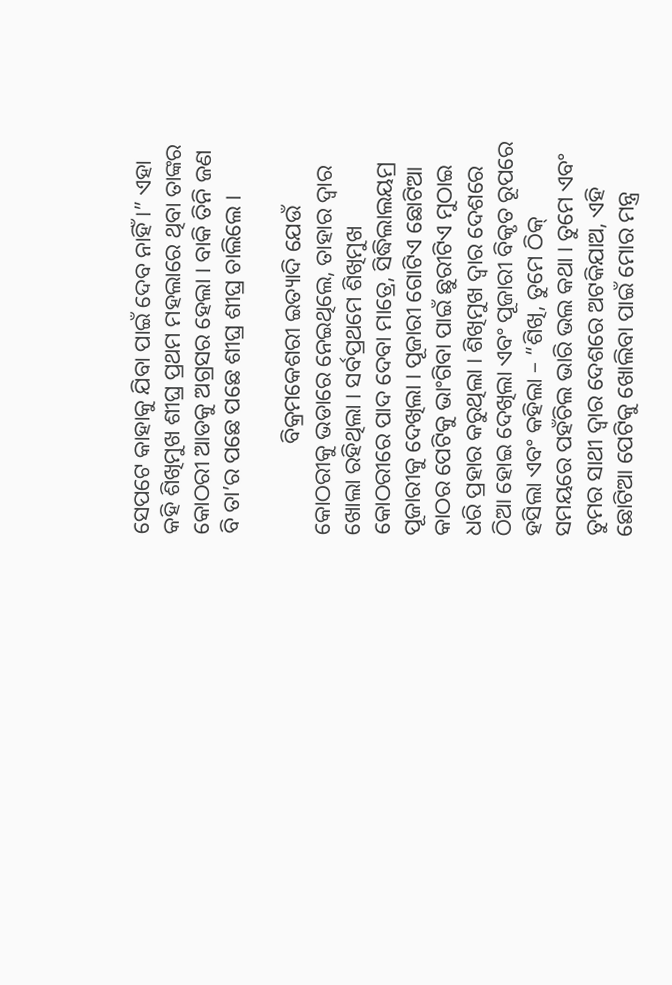ସେପଟେ କାହାକୁ ଯିବା ପାଇଁ ଦେବ ନାହିଁ ।” ଏହା କହି ଶିଖିମୁଖ ଶୀଘ୍ର ପ୍ରଥମ ମହଲାରେ ଥିବା ତାଙ୍କର କୋଠରୀ ଆଡକୁ ଅଗ୍ରସର ହେଲା । ବାକି ତିନି ଜଣ ବି ତା’ର ପଛେ ପଛେ ଶୀଘ୍ର ଶୀଘ୍ର ଚାଲିଲେ ।

                ବିକ୍ରମକେଶରୀ ଇତ୍ୟାଦି ଯେଉଁ କୋଠରୀକୁ ଭଡାରେ ନେଇଥିଲେ, ତାହାର ଦ୍ୱାର ଖୋଲା ରହିଥିଲା । ସର୍ବପ୍ରଥମେ ଶିଖିମୁଖ କୋଠରୀରେ ପାଦ ଦେବା ମାତ୍ରେ, ସିଦ୍ଧିଲାଲୟମ୍ର ପୂଜାରୀକୁ ଦେଖିଲା । ପୂଜାରୀ ଗୋଟିଏ ଛୋଟିଆ କାଠର ପେଟିକୁ ଭାଂଗିବା ପାଇଁ ଛୁରୀଟିଏ ମୁଠାଇ ଧରି ପ୍ରହାର କରୁଥିଲା । ଶିଖିମୁଖ ଦ୍ୱାର ଦେଶରେ ଠିଆ ହୋଇ ଦେଖିଲା ଏବଂ ପୂଜାରୀ ବିକୃତ ରୂପରେ ହସିଲା ଏବଂ କହିଲା – “ଶିଖି, ତୁମେ ଠିକ୍ ସମୟରେ ପହଁଚିଲ ଭାରି ଭଲ କଥା । ତୁମେ ଏବଂ ତୁମର ସାଥୀ ଦ୍ୱାର ଦେଶରେ ଅଟକିଯାଅ, ଏହି ଛୋଟିଆ ପେଟିକୁ ଖୋଲିବା ପାଇଁ ମୋର ମନ୍ତ୍ର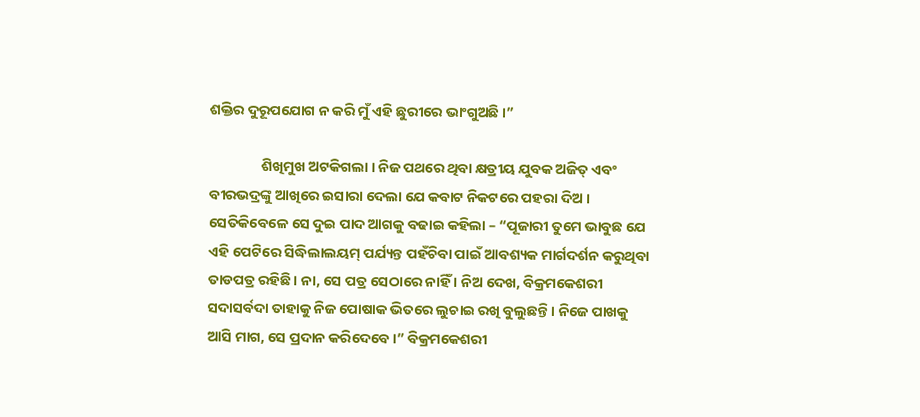ଶକ୍ତିର ଦୁରୂପଯୋଗ ନ କରି ମୁଁ ଏହି ଛୁରୀରେ ଭାଂଗୁଅଛି ।”

                ଶିଖିମୁଖ ଅଟକିଗଲା । ନିଜ ପଥରେ ଥିବା କ୍ଷତ୍ରୀୟ ଯୁବକ ଅଜିତ୍ ଏବଂ ବୀରଭଦ୍ରଙ୍କୁ ଆଖିରେ ଇସାରା ଦେଲା ଯେ କବାଟ ନିକଟରେ ପହରା ଦିଅ । ସେତିକିବେଳେ ସେ ଦୁଇ ପାଦ ଆଗକୁ ବଢାଇ କହିଲା – “ପୂଜାରୀ ତୁମେ ଭାବୁଛ ଯେ ଏହି ପେଟିରେ ସିଦ୍ଧିଲାଲୟମ୍ ପର୍ଯ୍ୟନ୍ତ ପହଁଚିବା ପାଇଁ ଆବଶ୍ୟକ ମାର୍ଗଦର୍ଶନ କରୁଥିବା ତାଡପତ୍ର ରହିଛି । ନା, ସେ ପତ୍ର ସେଠାରେ ନାହିଁ । ନିଅ ଦେଖ, ବିକ୍ରମକେଶରୀ ସଦାସର୍ବଦା ତାହାକୁ ନିଜ ପୋଷାକ ଭିତରେ ଲୁଚାଇ ରଖି ବୁଲୁଛନ୍ତି । ନିଜେ ପାଖକୁ ଆସି ମାଗ, ସେ ପ୍ରଦାନ କରିଦେବେ ।” ବିକ୍ରମକେଶରୀ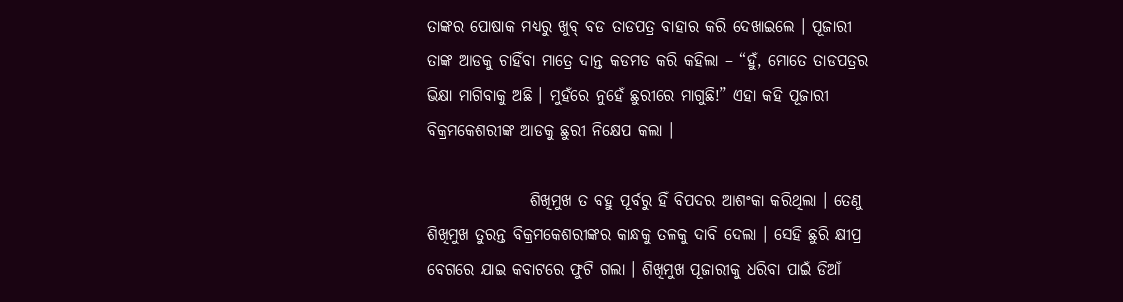ତାଙ୍କର ପୋଷାକ ମଧ୍ୟରୁ ଖୁବ୍ ବଡ ତାଡପତ୍ର ବାହାର କରି ଦେଖାଇଲେ । ପୂଜାରୀ ତାଙ୍କ ଆଡକୁ ଚାହିଁବା ମାତ୍ରେ ଦାନ୍ତ କଡମଡ କରି କହିଲା – “ହୁଁ, ମୋତେ ତାଡପତ୍ରର ଭିକ୍ଷା ମାଗିବାକୁ ଅଛି । ମୁହଁରେ ନୁହେଁ ଛୁରୀରେ ମାଗୁଛି!” ଏହା କହି ପୂଜାରୀ ବିକ୍ରମକେଶରୀଙ୍କ ଆଡକୁ ଛୁରୀ ନିକ୍ଷେପ କଲା ।

                ଶିଖିମୁଖ ତ ବହୁ ପୂର୍ବରୁ ହିଁ ବିପଦର ଆଶଂକା କରିଥିଲା । ତେଣୁ ଶିଖିମୁଖ ତୁରନ୍ତ ବିକ୍ରମକେଶରୀଙ୍କର କାନ୍ଧକୁ ତଳକୁ ଦାବି ଦେଲା । ସେହି ଛୁରି କ୍ଷୀପ୍ର ବେଗରେ ଯାଇ କବାଟରେ ଫୁଟି ଗଲା । ଶିଖିମୁଖ ପୂଜାରୀକୁ ଧରିବା ପାଇଁ ଡିଆଁ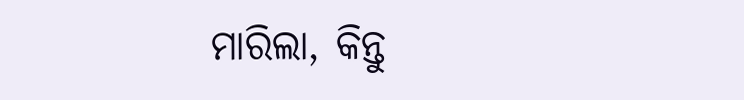ମାରିଲା, କିନ୍ତୁ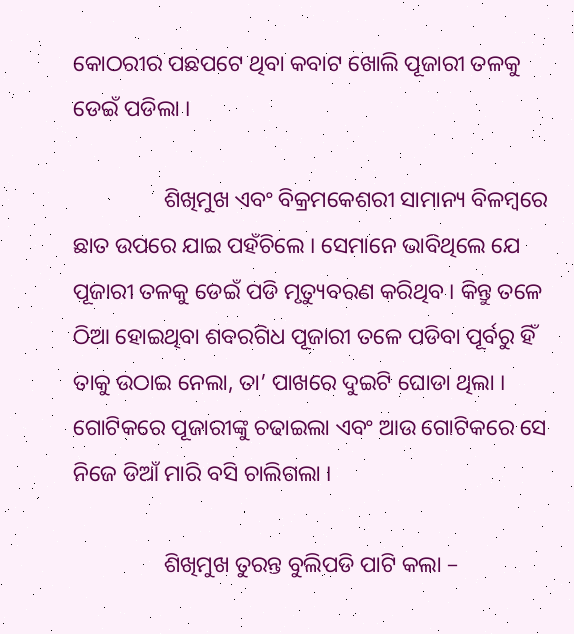କୋଠରୀର ପଛପଟେ ଥିବା କବାଟ ଖୋଲି ପୂଜାରୀ ତଳକୁ ଡେଇଁ ପଡିଲା ।

                ଶିଖିମୁଖ ଏବଂ ବିକ୍ରମକେଶରୀ ସାମାନ୍ୟ ବିଳମ୍ବରେ ଛାତ ଉପରେ ଯାଇ ପହଁଚିଲେ । ସେମାନେ ଭାବିଥିଲେ ଯେ ପୂଜାରୀ ତଳକୁ ଡେଇଁ ପଡି ମୃତ୍ୟୁବରଣ କରିଥିବ । କିନ୍ତୁ ତଳେ ଠିଆ ହୋଇଥିବା ଶବରଗିଧ ପୂଜାରୀ ତଳେ ପଡିବା ପୂର୍ବରୁ ହିଁ ତାକୁ ଉଠାଇ ନେଲା, ତା’ ପାଖରେ ଦୁଇଟି ଘୋଡା ଥିଲା । ଗୋଟିକରେ ପୂଜାରୀଙ୍କୁ ଚଢାଇଲା ଏବଂ ଆଉ ଗୋଟିକରେ ସେ ନିଜେ ଡିଆଁ ମାରି ବସି ଚାଲିଗଲା ।

                ଶିଖିମୁଖ ତୁରନ୍ତ ବୁଲିପଡି ପାଟି କଲା –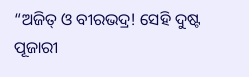“ଅଜିତ୍ ଓ ବୀରଭଦ୍ର! ସେହି ଦୁଷ୍ଟ ପୂଜାରୀ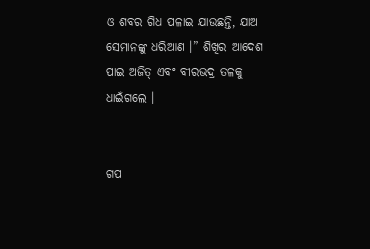ଓ ଶବର ଗିଧ ପଳାଇ ଯାଉଛନ୍ତି, ଯାଅ ସେମାନଙ୍କୁ ଧରିଆଣ ।” ଶିଖିର ଆଦେଶ ପାଇ ଅଜିତ୍ ଏବଂ ବୀରଭଦ୍ର ତଳକୁ ଧାଇଁଗଲେ ।


ଗପ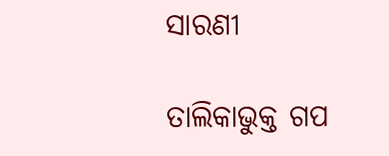ସାରଣୀ

ତାଲିକାଭୁକ୍ତ ଗପ